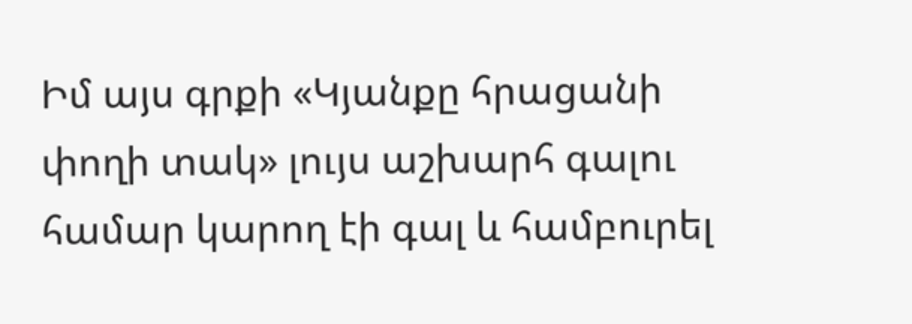Իմ այս գրքի «Կյանքը հրացանի փողի տակ» լույս աշխարհ գալու համար կարող էի գալ և համբուրել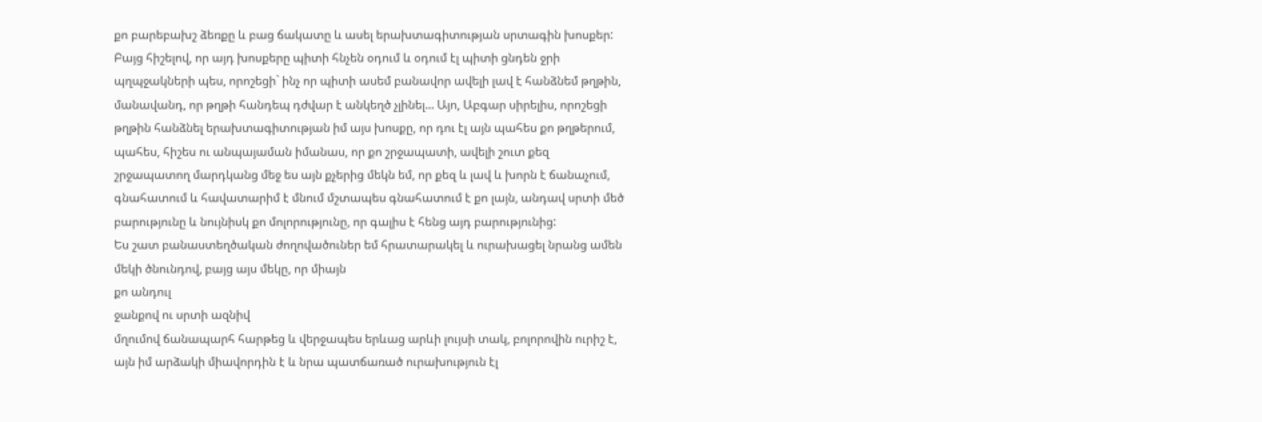քո բարեբախշ ձեռքը և բաց ճակատը և ասել երախտագիտության սրտագին խոսքեր: Բայց հիշելով, որ այդ խոսքերը պիտի հնչեն օդում և օդում էլ պիտի ցնդեն ջրի պղպջակների պես, որոշեցի` ինչ որ պիտի ասեմ բանավոր ավելի լավ է հանձնեմ թղթին, մանավանդ, որ թղթի հանդեպ դժվար է անկեղծ չլինել... Այո, Աբգար սիրելիս, որոշեցի թղթին հանձնել երախտագիտության իմ այս խոսքը, որ դու էլ այն պահես քո թղթերում, պահես, հիշես ու անպայաման իմանաս, որ քո շրջապատի, ավելի շուտ քեզ շրջապատող մարդկանց մեջ ես այն քչերից մեկն եմ, որ քեզ և լավ և խորն է ճանաչում, գնահատում և հավատարիմ է մնում մշտապես գնահատում է քո լայն, անդավ սրտի մեծ բարությունը և նույնիսկ քո մոլորությունը, որ գալիս է հենց այդ բարությունից:
Ես շատ բանաստեղծական ժողովածուներ եմ հրատարակել և ուրախացել նրանց ամեն մեկի ծնունդով, բայց այս մեկը, որ միայն
քո անդուլ
ջանքով ու սրտի ազնիվ
մղումով ճանապարհ հարթեց և վերջապես երևաց արևի լույսի տակ, բոլորովին ուրիշ է, այն իմ արձակի միավորդին է և նրա պատճառած ուրախություն էլ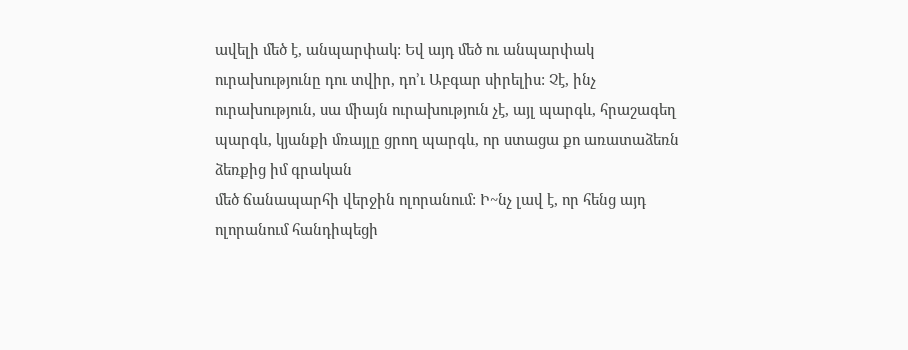ավելի մեծ է, անպարփակ: Եվ այդ մեծ ու անպարփակ ուրախությունը դու տվիր, դո’ւ Աբգար սիրելիս: Չէ, ինչ ուրախություն, սա միայն ուրախություն չէ, այլ պարգև, հրաշագեղ պարգև, կյանքի մռայլը ցրող պարգև, որ ստացա քո առատաձեռն ձեռքից իմ գրական
մեծ ճանապարհի վերջին ոլորանում: Ի~նչ լավ է, որ հենց այդ ոլորանում հանդիպեցի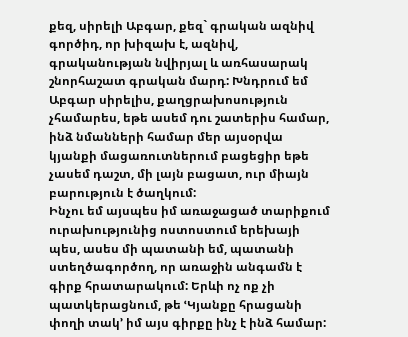քեզ, սիրելի Աբգար, քեզ` գրական ազնիվ գործիդ, որ խիզախ է, ազնիվ, գրականության նվիրյալ և առհասարակ շնորհաշատ գրական մարդ: Խնդրում եմ Աբգար սիրելիս, քաղցրախոսություն չհամարես, եթե ասեմ դու շատերիս համար, ինձ նմանների համար մեր այսօրվա կյանքի մացառուտներում բացեցիր եթե չասեմ դաշտ, մի լայն բացատ, ուր միայն բարություն է ծաղկում:
Ինչու եմ այսպես իմ առաջացած տարիքում ուրախությունից ոստոստում երեխայի պես, ասես մի պատանի եմ, պատանի ստեղծագործող, որ առաջին անգամն է գիրք հրատարակում: Երևի ոչ ոք չի պատկերացնում, թե ՙԿյանքը հրացանի փողի տակ՚ իմ այս գիրքը ինչ է ինձ համար: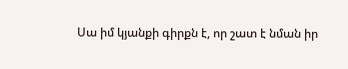Սա իմ կյանքի գիրքն է, որ շատ է նման իր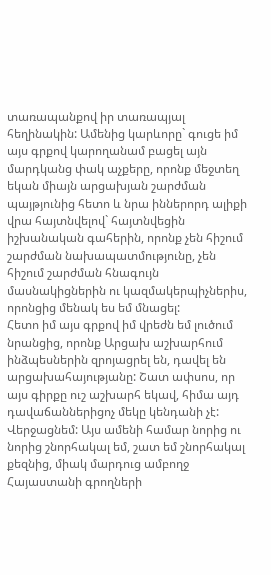տառապանքով իր տառապյալ հեղինակին: Ամենից կարևորը` գուցե իմ այս գրքով կարողանամ բացել այն մարդկանց փակ աչքերը, որոնք մեջտեղ եկան միայն արցախյան շարժման պայթյունից հետո և նրա իններորդ ալիքի վրա հայտնվելով` հայտնվեցին իշխանական գահերին, որոնք չեն հիշում շարժման նախապատմությունը, չեն հիշում շարժման հնագույն մասնակիցներին ու կազմակերպիչներիս, որոնցից մենակ ես եմ մնացել:
Հետո իմ այս գրքով իմ վրեժն եմ լուծում նրանցից, որոնք Արցախ աշխարհում ինձպեսներին զրոյացրել են, դավել են արցախահայությանը: Շատ ափսոս, որ այս գիրքը ուշ աշխարհ եկավ, հիմա այդ դավաճաններիցոչ մեկը կենդանի չէ:
Վերջացնեմ: Այս ամենի համար նորից ու նորից շնորհակալ եմ, շատ եմ շնորհակալ քեզնից, միակ մարդուց ամբողջ Հայաստանի գրողների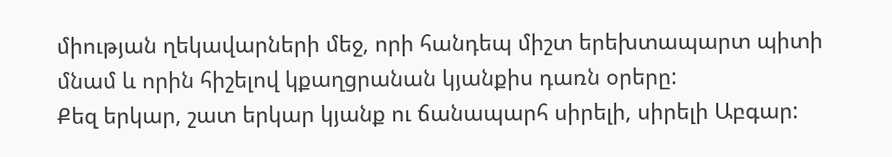միության ղեկավարների մեջ, որի հանդեպ միշտ երեխտապարտ պիտի մնամ և որին հիշելով կքաղցրանան կյանքիս դառն օրերը:
Քեզ երկար, շատ երկար կյանք ու ճանապարհ սիրելի, սիրելի Աբգար: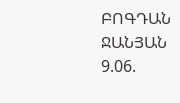ԲՈԳԴԱՆ ՋԱՆՅԱՆ 9.06.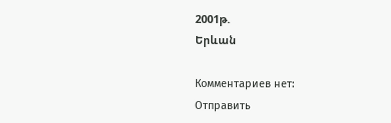2001թ.
Երևան

Комментариев нет:
Отправить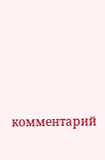комментарий